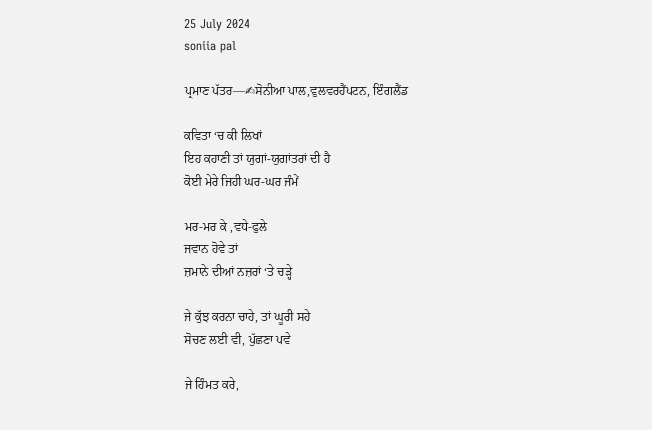25 July 2024
soniia pal

ਪ੍ਰਮਾਣ ਪੱਤਰ—✍ਸੋਨੀਆ ਪਾਲ,ਵੁਲਵਰਹੈਂਪਟਨ, ਇੰਗਲੈਂਡ

ਕਵਿਤਾ ‘ਚ ਕੀ ਲਿਖਾਂ
ਇਹ ਕਹਾਣੀ ਤਾਂ ਯੁਗਾਂ-ਯੁਗਾਂਤਰਾਂ ਦੀ ਹੈ
ਕੋਈ ਮੇਰੇ ਜਿਹੀ ਘਰ-ਘਰ ਜੰਮੇਂ

ਮਰ-ਮਰ ਕੇ ,ਵਧੇ-ਫੁਲੇ
ਜਵਾਨ ਹੋਵੇ ਤਾਂ
ਜ਼ਮਾਨੇ ਦੀਆਂ ਨਜ਼ਰਾਂ ‘ਤੇ ਚੜ੍ਹੇ

ਜੇ ਕੁੱਝ ਕਰਨਾ ਚਾਹੇ, ਤਾਂ ਘੂਰੀ ਸਹੇ
ਸੋਚਣ ਲਈ ਵੀ, ਪੁੱਛਣਾ ਪਵੇ

ਜੇ ਹਿੰਮਤ ਕਰੇ,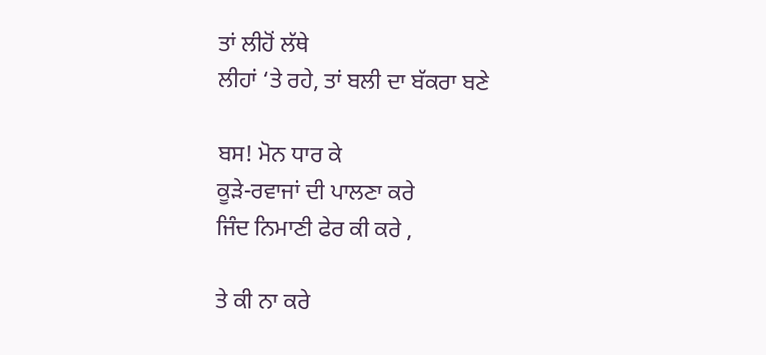ਤਾਂ ਲੀਹੋਂ ਲੱਥੇ
ਲੀਹਾਂ ‘ਤੇ ਰਹੇ, ਤਾਂ ਬਲੀ ਦਾ ਬੱਕਰਾ ਬਣੇ

ਬਸ! ਮੋਨ ਧਾਰ ਕੇ
ਕੂੜੇ-ਰਵਾਜਾਂ ਦੀ ਪਾਲਣਾ ਕਰੇ
ਜਿੰਦ ਨਿਮਾਣੀ ਫੇਰ ਕੀ ਕਰੇ ,

ਤੇ ਕੀ ਨਾ ਕਰੇ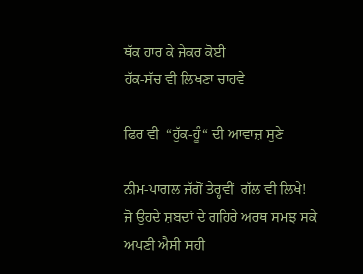ਥੱਕ ਹਾਰ ਕੇ ਜੇਕਰ ਕੋਈ
ਹੱਕ-ਸੱਚ ਵੀ ਲਿਖਣਾ ਚਾਹਵੇ

ਫਿਰ ਵੀ  “ਹੁੱਕ-ਹੂੰ“ ਦੀ ਆਵਾਜ਼ ਸੁਣੇ

ਨੀਮ-ਪਾਗਲ ਜੱਗੋਂ ਤੇਰ੍ਹਵੀਂ  ਗੱਲ ਵੀ ਲਿਖੇ!
ਜੋ ਉਹਦੇ ਸ਼ਬਦਾਂ ਦੇ ਗਹਿਰੇ ਅਰਥ ਸਮਝ ਸਕੇ
ਅਪਣੀ ਐਸੀ ਸਹੀ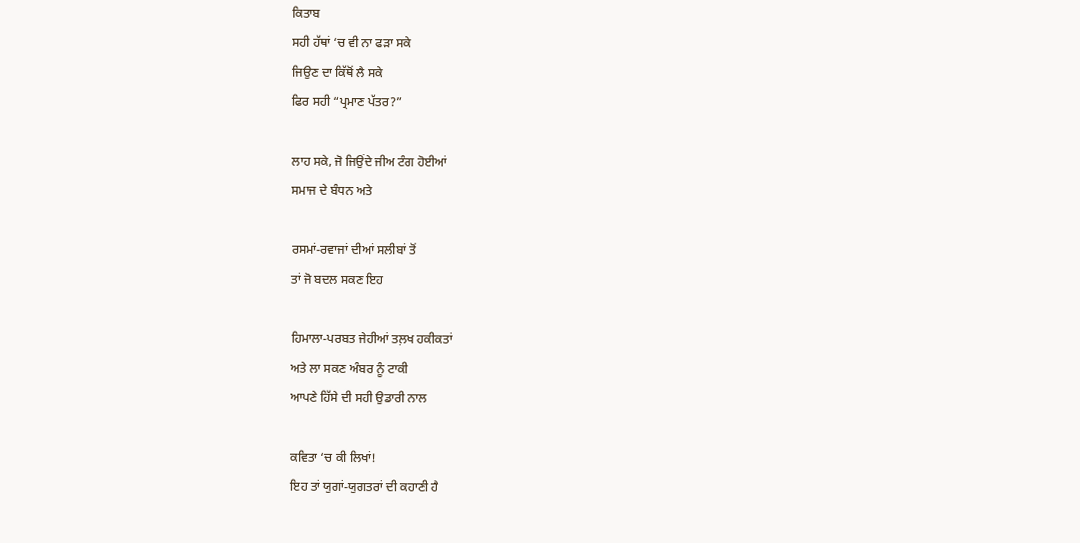ਕਿਤਾਬ
ਸਹੀ ਹੱਥਾਂ ‘ਚ ਵੀ ਨਾ ਫੜਾ ਸਕੇ
ਜਿਉਣ ਦਾ ਕਿੱਥੋਂ ਲੈ ਸਕੇ
ਫਿਰ ਸਹੀ “ਪ੍ਰਮਾਣ ਪੱਤਰ?”

ਲਾਹ ਸਕੇ, ਜੋ ਜਿਉਂਦੇ ਜੀਅ ਟੰਗ ਹੋਈਆਂ
ਸਮਾਜ ਦੇ ਬੰਧਨ ਅਤੇ

ਰਸਮਾਂ-ਰਵਾਜਾਂ ਦੀਆਂ ਸਲੀਬਾਂ ਤੋਂ
ਤਾਂ ਜੋ ਬਦਲ ਸਕਣ ਇਹ

ਹਿਮਾਲਾ-ਪਰਬਤ ਜੇਹੀਆਂ ਤਲ਼ਖ ਹਕੀਕਤਾਂ
ਅਤੇ ਲਾ ਸਕਣ ਅੰਬਰ ਨੂੰ ਟਾਕੀ
ਆਪਣੇ ਹਿੱਸੇ ਦੀ ਸਹੀ ਉਡਾਰੀ ਨਾਲ

ਕਵਿਤਾ ‘ਚ ਕੀ ਲਿਖਾਂ!
ਇਹ ਤਾਂ ਯੁਗਾਂ-ਯੁਗਤਰਾਂ ਦੀ ਕਹਾਣੀ ਹੈ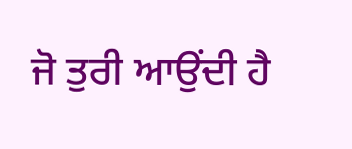ਜੋ ਤੁਰੀ ਆਉਂਦੀ ਹੈ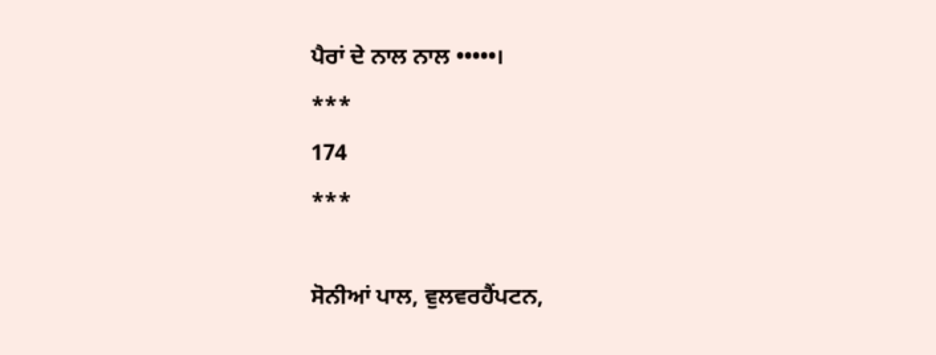ਪੈਰਾਂ ਦੇ ਨਾਲ ਨਾਲ •••••।
***
174
***

ਸੋਨੀਆਂ ਪਾਲ, ਵੁਲਵਰਹੈਂਪਟਨ,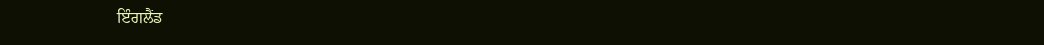ਇੰਗਲੈਂਡ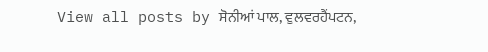View all posts by ਸੋਨੀਆਂ ਪਾਲ, ਵੁਲਵਰਹੈਂਪਟਨ,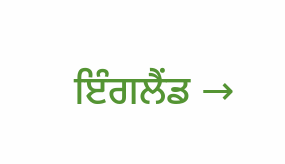ਇੰਗਲੈਂਡ →